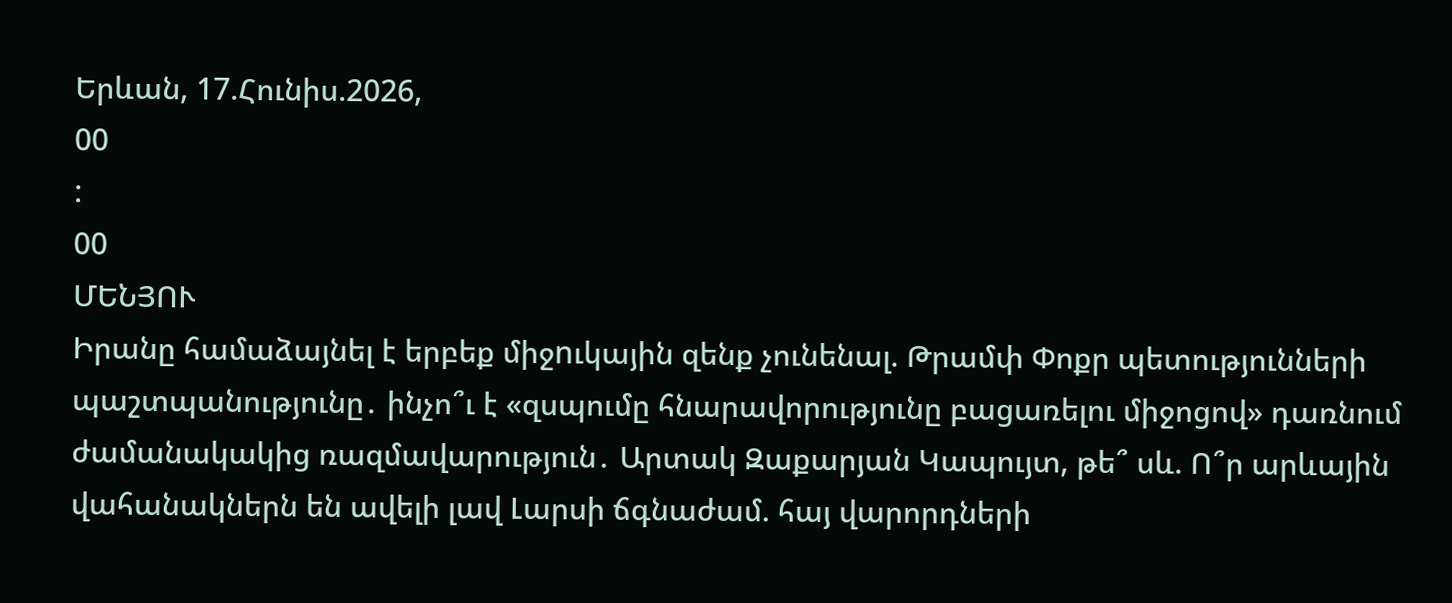Երևան, 17.Հունիս.2026,
00
:
00
ՄԵՆՅՈՒ
Իրանը համաձայնել է երբեք միջnւկային զենք չունենալ. Թրամփ Փոքր պետությունների պաշտպանությունը․ ինչո՞ւ է «զսպումը հնարավորությունը բացառելու միջոցով» դառնում ժամանակակից ռազմավարություն․ Արտակ Զաքարյան Կապույտ, թե՞ սև. Ո՞ր արևային վահանակներն են ավելի լավ Լարսի ճգնաժամ. հայ վարորդների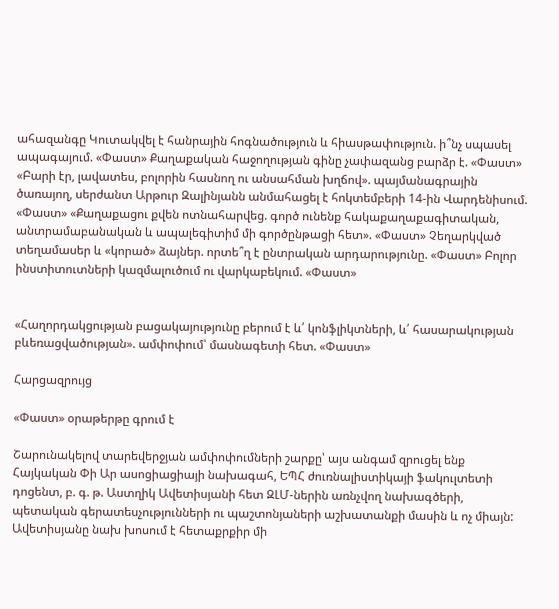ահազանգը Կուտակվել է հանրային հոգնածություն և հիասթափություն. ի՞նչ սպասել ապագայում. «Փաստ» Քաղաքական հաջողության գինը չափազանց բարձր է. «Փաստ» «Բարի էր, լավատես, բոլորին հասնող ու անսահման խղճով». պայմանագրային ծառայող, սերժանտ Արթուր Զալինյանն անմահացել է հոկտեմբերի 14-ին Վարդենիսում. «Փաստ» «Քաղաքացու քվեն ոտնահարվեց. գործ ունենք հակաքաղաքագիտական, անտրամաբանական և ապալեգիտիմ մի գործընթացի հետ». «Փաստ» Չեղարկված տեղամասեր և «կորած» ձայներ. որտե՞ղ է ընտրական արդարությունը. «Փաստ» Բոլոր ինստիտուտների կազմալուծում ու վարկաբեկում. «Փաստ»


«Հաղորդակցության բացակայությունը բերում է և՛ կոնֆլիկտների, և՛ հասարակության բևեռացվածության». ամփոփում՝ մասնագետի հետ. «Փաստ»

Հարցազրույց

«Փաստ» օրաթերթը գրում է

Շարունակելով տարեվերջյան ամփոփումների շարքը՝ այս անգամ զրուցել ենք Հայկական Փի Ար ասոցիացիայի նախագահ, ԵՊՀ ժուռնալիստիկայի ֆակուլտետի դոցենտ, բ. գ. թ. Աստղիկ Ավետիսյանի հետ ԶԼՄ-ներին առնչվող նախագծերի, պետական գերատեսչությունների ու պաշտոնյաների աշխատանքի մասին և ոչ միայն: Ավետիսյանը նախ խոսում է հետաքրքիր մի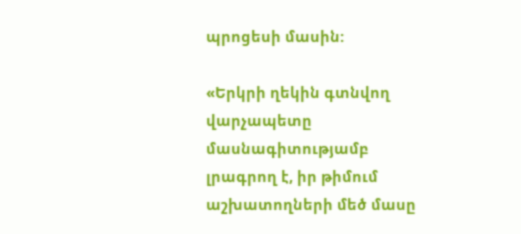պրոցեսի մասին:

«Երկրի ղեկին գտնվող վարչապետը մասնագիտությամբ լրագրող է, իր թիմում աշխատողների մեծ մասը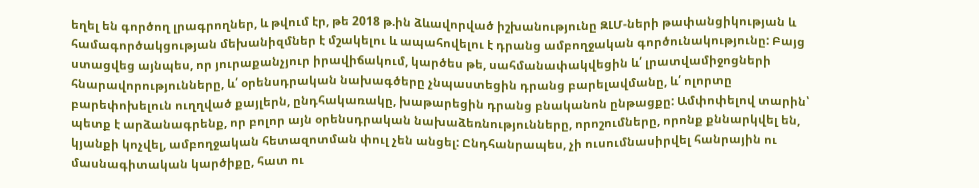եղել են գործող լրագրողներ, և թվում էր, թե 2018 թ.ին ձևավորված իշխանությունը ԶԼՄ-ների թափանցիկության և համագործակցության մեխանիզմներ է մշակելու և ապահովելու է դրանց ամբողջական գործունակությունը: Բայց ստացվեց այնպես, որ յուրաքանչյուր իրավիճակում, կարծես թե, սահմանափակվեցին և՛ լրատվամիջոցների հնարավորությունները, և՛ օրենսդրական նախագծերը չնպաստեցին դրանց բարելավմանը, և՛ ոլորտը բարեփոխելուն ուղղված քայլերն, ընդհակառակը, խաթարեցին դրանց բնականոն ընթացքը: Ամփոփելով տարին՝ պետք է արձանագրենք, որ բոլոր այն օրենսդրական նախաձեռնությունները, որոշումները, որոնք քննարկվել են, կյանքի կոչվել, ամբողջական հետազոտման փուլ չեն անցել: Ընդհանրապես, չի ուսումնասիրվել հանրային ու մասնագիտական կարծիքը, հատ ու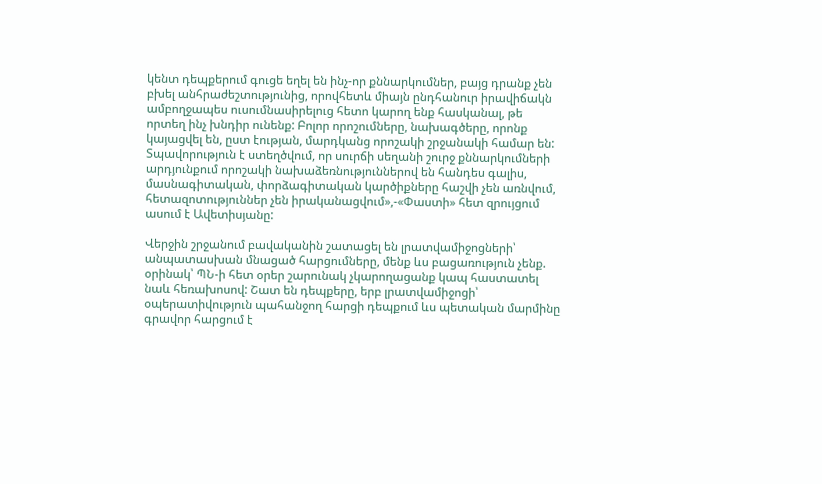կենտ դեպքերում գուցե եղել են ինչ-որ քննարկումներ, բայց դրանք չեն բխել անհրաժեշտությունից, որովհետև միայն ընդհանուր իրավիճակն ամբողջապես ուսումնասիրելուց հետո կարող ենք հասկանալ, թե որտեղ ինչ խնդիր ունենք: Բոլոր որոշումները, նախագծերը, որոնք կայացվել են, ըստ էության, մարդկանց որոշակի շրջանակի համար են: Տպավորություն է ստեղծվում, որ սուրճի սեղանի շուրջ քննարկումների արդյունքում որոշակի նախաձեռնություններով են հանդես գալիս, մասնագիտական, փորձագիտական կարծիքները հաշվի չեն առնվում, հետազոտություններ չեն իրականացվում»,-«Փաստի» հետ զրույցում ասում է Ավետիսյանը:

Վերջին շրջանում բավականին շատացել են լրատվամիջոցների՝ անպատասխան մնացած հարցումները, մենք ևս բացառություն չենք. օրինակ՝ ՊՆ-ի հետ օրեր շարունակ չկարողացանք կապ հաստատել նաև հեռախոսով: Շատ են դեպքերը, երբ լրատվամիջոցի՝ օպերատիվություն պահանջող հարցի դեպքում ևս պետական մարմինը գրավոր հարցում է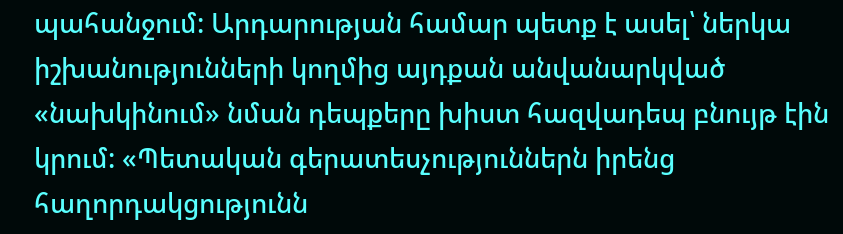պահանջում: Արդարության համար պետք է ասել՝ ներկա իշխանությունների կողմից այդքան անվանարկված «նախկինում» նման դեպքերը խիստ հազվադեպ բնույթ էին կրում: «Պետական գերատեսչություններն իրենց հաղորդակցությունն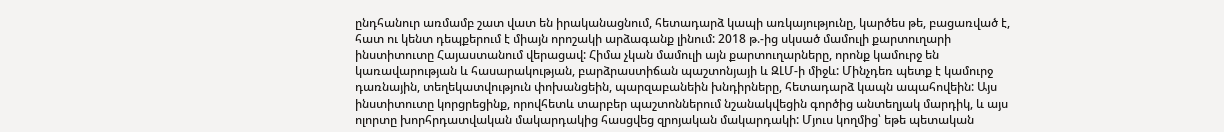ընդհանուր առմամբ շատ վատ են իրականացնում, հետադարձ կապի առկայությունը, կարծես թե, բացառված է, հատ ու կենտ դեպքերում է միայն որոշակի արձագանք լինում: 2018 թ.-ից սկսած մամուլի քարտուղարի ինստիտուտը Հայաստանում վերացավ: Հիմա չկան մամուլի այն քարտուղարները, որոնք կամուրջ են կառավարության և հասարակության, բարձրաստիճան պաշտոնյայի և ԶԼՄ-ի միջև: Մինչդեռ պետք է կամուրջ դառնային, տեղեկատվություն փոխանցեին, պարզաբանեին խնդիրները, հետադարձ կապն ապահովեին: Այս ինստիտուտը կորցրեցինք, որովհետև տարբեր պաշտոններում նշանակվեցին գործից անտեղյակ մարդիկ, և այս ոլորտը խորհրդատվական մակարդակից հասցվեց զրոյական մակարդակի: Մյուս կողմից՝ եթե պետական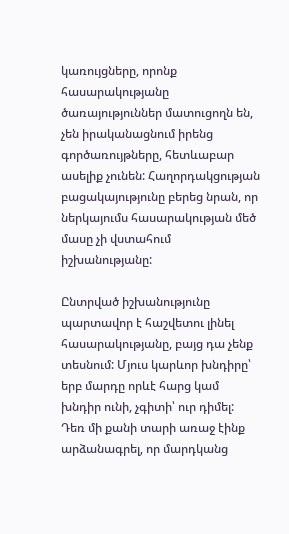կառույցները, որոնք հասարակությանը ծառայություններ մատուցողն են, չեն իրականացնում իրենց գործառույթները, հետևաբար ասելիք չունեն: Հաղորդակցության բացակայությունը բերեց նրան, որ ներկայումս հասարակության մեծ մասը չի վստահում իշխանությանը:

Ընտրված իշխանությունը պարտավոր է հաշվետու լինել հասարակությանը, բայց դա չենք տեսնում: Մյուս կարևոր խնդիրը՝ երբ մարդը որևէ հարց կամ խնդիր ունի, չգիտի՝ ուր դիմել: Դեռ մի քանի տարի առաջ էինք արձանագրել, որ մարդկանց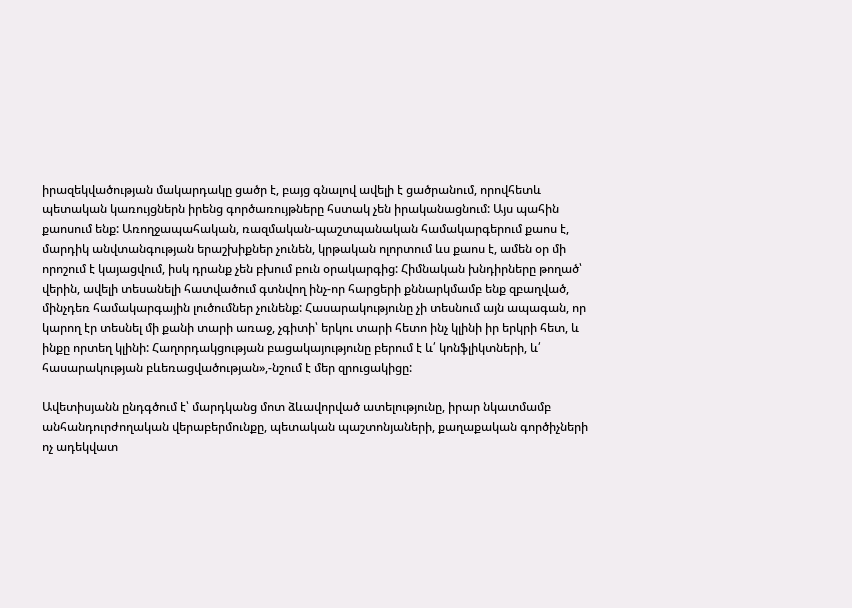իրազեկվածության մակարդակը ցածր է, բայց գնալով ավելի է ցածրանում, որովհետև պետական կառույցներն իրենց գործառույթները հստակ չեն իրականացնում: Այս պահին քաոսում ենք: Առողջապահական, ռազմական-պաշտպանական համակարգերում քաոս է, մարդիկ անվտանգության երաշխիքներ չունեն, կրթական ոլորտում ևս քաոս է, ամեն օր մի որոշում է կայացվում, իսկ դրանք չեն բխում բուն օրակարգից: Հիմնական խնդիրները թողած՝ վերին, ավելի տեսանելի հատվածում գտնվող ինչ-որ հարցերի քննարկմամբ ենք զբաղված, մինչդեռ համակարգային լուծումներ չունենք: Հասարակությունը չի տեսնում այն ապագան, որ կարող էր տեսնել մի քանի տարի առաջ, չգիտի՝ երկու տարի հետո ինչ կլինի իր երկրի հետ, և ինքը որտեղ կլինի: Հաղորդակցության բացակայությունը բերում է և՛ կոնֆլիկտների, և՛ հասարակության բևեռացվածության»,-նշում է մեր զրուցակիցը:

Ավետիսյանն ընդգծում է՝ մարդկանց մոտ ձևավորված ատելությունը, իրար նկատմամբ անհանդուրժողական վերաբերմունքը, պետական պաշտոնյաների, քաղաքական գործիչների ոչ ադեկվատ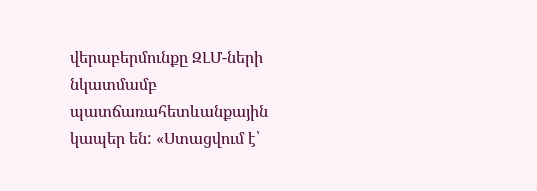վերաբերմունքը ԶԼՄ-ների նկատմամբ պատճառահետևանքային կապեր են: «Ստացվում է՝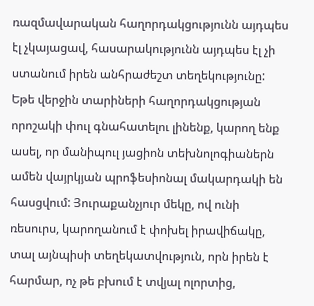ռազմավարական հաղորդակցությունն այդպես էլ չկայացավ, հասարակությունն այդպես էլ չի ստանում իրեն անհրաժեշտ տեղեկությունը: Եթե վերջին տարիների հաղորդակցության որոշակի փուլ գնահատելու լինենք, կարող ենք ասել, որ մանիպուլ յացիոն տեխնոլոգիաներն ամեն վայրկյան պրոֆեսիոնալ մակարդակի են հասցվում: Յուրաքանչյուր մեկը, ով ունի ռեսուրս, կարողանում է փոխել իրավիճակը, տալ այնպիսի տեղեկատվություն, որն իրեն է հարմար, ոչ թե բխում է տվյալ ոլորտից,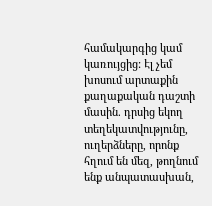համակարգից կամ կառույցից: Էլ չեմ խոսում արտաքին քաղաքական դաշտի մասին. դրսից եկող տեղեկատվությունը, ուղերձները, որոնք հղում են մեզ, թողնում ենք անպատասխան,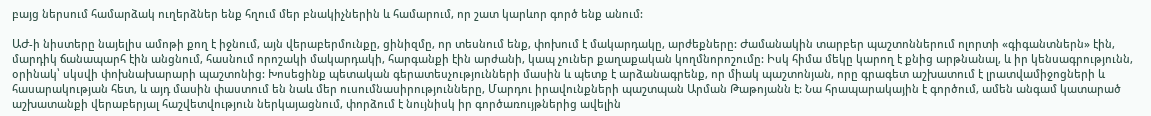բայց ներսում համարձակ ուղերձներ ենք հղում մեր բնակիչներին և համարում, որ շատ կարևոր գործ ենք անում:

ԱԺ-ի նիստերը նայելիս ամոթի քող է իջնում, այն վերաբերմունքը, ցինիզմը, որ տեսնում ենք, փոխում է մակարդակը, արժեքները: Ժամանակին տարբեր պաշտոններում ոլորտի «գիգանտներն» էին, մարդիկ ճանապարհ էին անցնում, հասնում որոշակի մակարդակի, հարգանքի էին արժանի, կապ չուներ քաղաքական կողմնորոշումը: Իսկ հիմա մեկը կարող է քնից արթնանալ, և իր կենսագրությունն, օրինակ՝ սկսվի փոխնախարարի պաշտոնից: Խոսեցինք պետական գերատեսչությունների մասին և պետք է արձանագրենք, որ միակ պաշտոնյան, որը գրագետ աշխատում է լրատվամիջոցների և հասարակության հետ, և այդ մասին փաստում են նաև մեր ուսումնասիրությունները, Մարդու իրավունքների պաշտպան Արման Թաթոյանն է: Նա հրապարակային է գործում, ամեն անգամ կատարած աշխատանքի վերաբերյալ հաշվետվություն ներկայացնում, փորձում է նույնիսկ իր գործառույթներից ավելին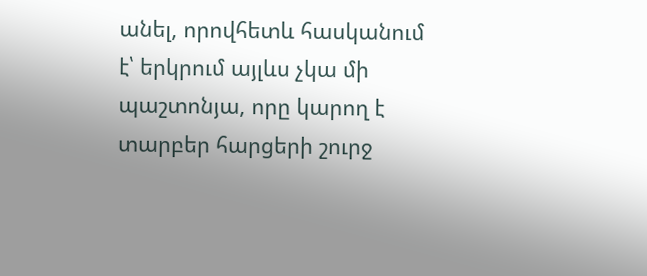անել, որովհետև հասկանում է՝ երկրում այլևս չկա մի պաշտոնյա, որը կարող է տարբեր հարցերի շուրջ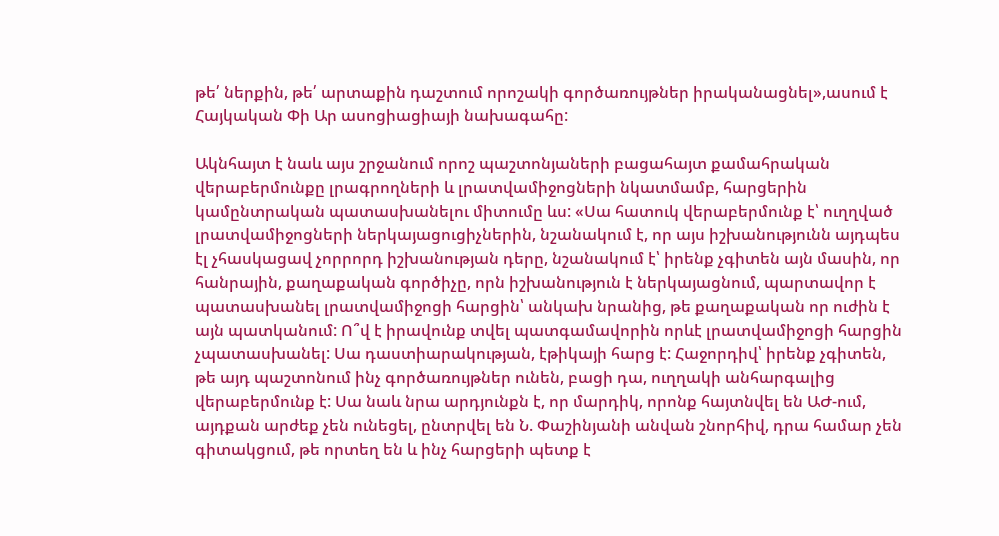թե՛ ներքին, թե՛ արտաքին դաշտում որոշակի գործառույթներ իրականացնել»,ասում է Հայկական Փի Ար ասոցիացիայի նախագահը:

Ակնհայտ է նաև այս շրջանում որոշ պաշտոնյաների բացահայտ քամահրական վերաբերմունքը լրագրողների և լրատվամիջոցների նկատմամբ, հարցերին կամընտրական պատասխանելու միտումը ևս: «Սա հատուկ վերաբերմունք է՝ ուղղված լրատվամիջոցների ներկայացուցիչներին, նշանակում է, որ այս իշխանությունն այդպես էլ չհասկացավ չորրորդ իշխանության դերը, նշանակում է՝ իրենք չգիտեն այն մասին, որ հանրային, քաղաքական գործիչը, որն իշխանություն է ներկայացնում, պարտավոր է պատասխանել լրատվամիջոցի հարցին՝ անկախ նրանից, թե քաղաքական որ ուժին է այն պատկանում: Ո՞վ է իրավունք տվել պատգամավորին որևէ լրատվամիջոցի հարցին չպատասխանել: Սա դաստիարակության, էթիկայի հարց է: Հաջորդիվ՝ իրենք չգիտեն, թե այդ պաշտոնում ինչ գործառույթներ ունեն, բացի դա, ուղղակի անհարգալից վերաբերմունք է: Սա նաև նրա արդյունքն է, որ մարդիկ, որոնք հայտնվել են ԱԺ-ում, այդքան արժեք չեն ունեցել, ընտրվել են Ն. Փաշինյանի անվան շնորհիվ, դրա համար չեն գիտակցում, թե որտեղ են և ինչ հարցերի պետք է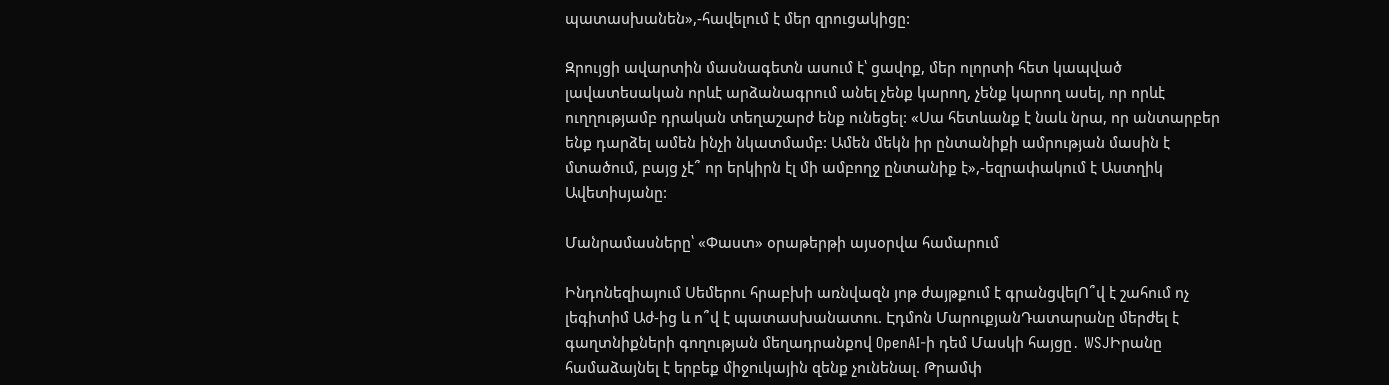պատասխանեն»,-հավելում է մեր զրուցակիցը:

Զրույցի ավարտին մասնագետն ասում է՝ ցավոք, մեր ոլորտի հետ կապված լավատեսական որևէ արձանագրում անել չենք կարող, չենք կարող ասել, որ որևէ ուղղությամբ դրական տեղաշարժ ենք ունեցել: «Սա հետևանք է նաև նրա, որ անտարբեր ենք դարձել ամեն ինչի նկատմամբ: Ամեն մեկն իր ընտանիքի ամրության մասին է մտածում, բայց չէ՞ որ երկիրն էլ մի ամբողջ ընտանիք է»,-եզրափակում է Աստղիկ Ավետիսյանը:

Մանրամասները՝ «Փաստ» օրաթերթի այսօրվա համարում

Ինդոնեզիայում Սեմերու հրաբխի առնվազն յոթ ժայթքում է գրանցվելՈ՞վ է շահում ոչ լեգիտիմ Աժ-ից և ո՞վ է պատասխանատու. Էդմոն ՄարուքյանԴատարանը մերժել է գաղտնիքների գողության մեղադրանքով OpenAI-ի դեմ Մասկի հայցը․ WSJԻրանը համաձայնել է երբեք միջnւկային զենք չունենալ. Թրամփ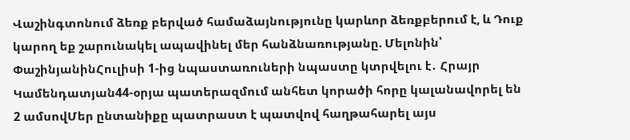Վաշինգտոնում ձեռք բերված համաձայնությունը կարևոր ձեռքբերում է, և Դուք կարող եք շարունակել ապավինել մեր հանձնառությանը. Մելոնին՝ ՓաշինյանինՀուլիսի 1-ից նպաստառուների նպաստը կտրվելու է․ Հրայր Կամենդատյան44-օրյա պատերազմում անհետ կորածի հորը կալանավորել են 2 ամսովՄեր ընտանիքը պատրաստ է պատվով հաղթահարել այս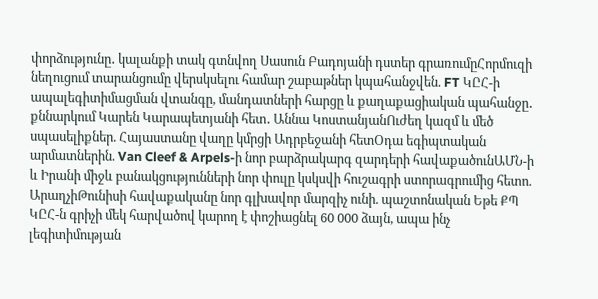փորձությունը․ կալանքի տակ գտնվող Սասուն Բադոյանի դստեր գրառումըՀորմուզի նեղուցում տարանցումը վերսկսելու համար շաբաթներ կպահանջվեն. FT ԿԸՀ-ի ապալեգիտիմացման վտանգը, մանդատների հարցը և քաղաքացիական պահանջը․ քննարկում Կարեն Կարապետյանի հետ․ Աննա ԿոստանյանՈւժեղ կազմ և մեծ սպասելիքներ. Հայաստանը վաղը կմրցի Ադրբեջանի հետՕդա եգիպտական արմատներին. Van Cleef & Arpels-ի նոր բարձրակարգ զարդերի հավաքածունԱՄՆ-ի և Իրանի միջև բանակցությունների նոր փուլը կսկսվի հուշագրի ստորագրումից հետո. ԱրաղչիԹունիսի հավաքականը նոր գլխավոր մարզիչ ունի. պաշտոնական Եթե ՔՊ ԿԸՀ-ն գրիչի մեկ հարվածով կարող է փոշիացնել 60 000 ձայն, ապա ինչ լեգիտիմության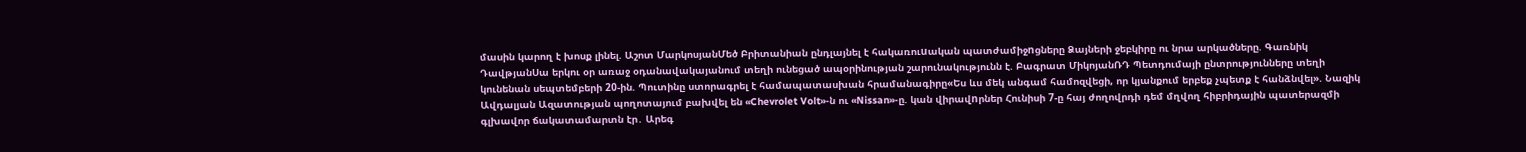մասին կարող է խոսք լինել. Աշոտ ՄարկոսյանՄեծ Բրիտանիան ընդլայնել է հակառուuական պատժամիջnցները Ձայների ջեբկիրը ու նրա արկածները. Գառնիկ ԴավթյանՍա երկու օր առաջ օդանավակայանում տեղի ունեցած ապօրինության շարունակությունն է. Բագրատ ՄիկոյանՌԴ Պետդումայի ընտրությունները տեղի կունենան սեպտեմբերի 20-ին. Պուտինը ստորագրել է համապատասխան հրամանագիրը«Ես ևս մեկ անգամ համոզվեցի, որ կյանքում երբեք չպետք է հանձնվել». Նազիկ Ավդալյան Ազատության պողոտայում բախվել են «Chevrolet Volt»-ն ու «Nissan»-ը. կան վիրավnրներ Հունիսի 7-ը հայ ժողովրդի դեմ մղվող հիբրիդային պատերազմի գլխավոր ճակատամարտն էր․ Արեգ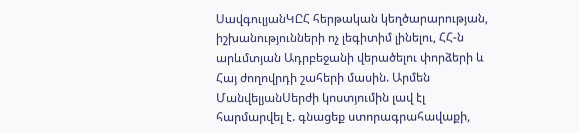ՍավգուլյանԿԸՀ հերթական կեղծարարության, իշխանությունների ոչ լեգիտիմ լինելու, ՀՀ-ն արևմտյան Ադրբեջանի վերածելու փորձերի և Հայ ժողովրդի շահերի մասին. Արմեն ՄանվելյանՍերժի կոստյումին լավ էլ հարմարվել է. գնացեք ստորագրահավաքի,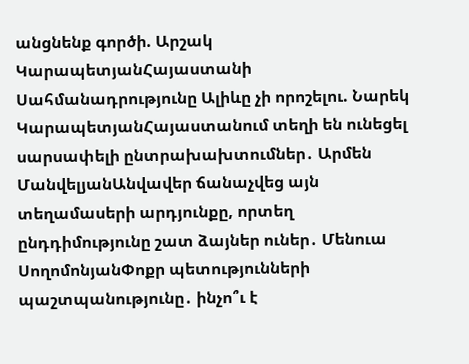անցնենք գործի. Արշակ ԿարապետյանՀայաստանի Սահմանադրությունը Ալիևը չի որոշելու. Նարեկ ԿարապետյանՀայաստանում տեղի են ունեցել սարսափելի ընտրախախտումներ․ Արմեն ՄանվելյանԱնվավեր ճանաչվեց այն տեղամասերի արդյունքը, որտեղ ընդդիմությունը շատ ձայներ ուներ․ Մենուա ՍողոմոնյանՓոքր պետությունների պաշտպանությունը․ ինչո՞ւ է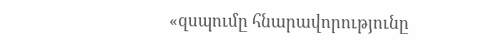«զսպումը հնարավորությունը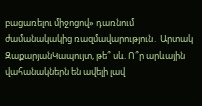բացառելու միջոցով» դառնում ժամանակակից ռազմավարություն․ Արտակ ԶաքարյանԿապույտ, թե՞ սև. Ո՞ր արևային վահանակներն են ավելի լավ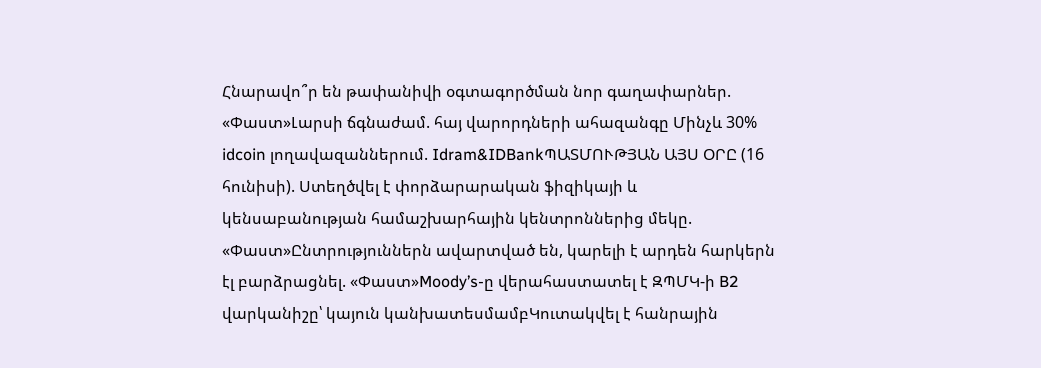Հնարավո՞ր են թափանիվի օգտագործման նոր գաղափարներ. «Փաստ»Լարսի ճգնաժամ. հայ վարորդների ահազանգը Մինչև 30% idcoin լողավազաններում. Idram&IDBankՊԱՏՄՈՒԹՅԱՆ ԱՅՍ ՕՐԸ (16 հունիսի). Ստեղծվել է փորձարարական ֆիզիկայի և կենսաբանության համաշխարհային կենտրոններից մեկը. «Փաստ»Ընտրություններն ավարտված են, կարելի է արդեն հարկերն էլ բարձրացնել. «Փաստ»Moody’s-ը վերահաստատել է ԶՊՄԿ-ի B2 վարկանիշը՝ կայուն կանխատեսմամբԿուտակվել է հանրային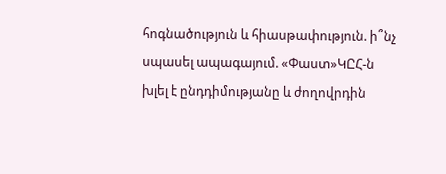հոգնածություն և հիասթափություն. ի՞նչ սպասել ապագայում. «Փաստ»ԿԸՀ-ն խլել է ընդդիմությանը և ժողովրդին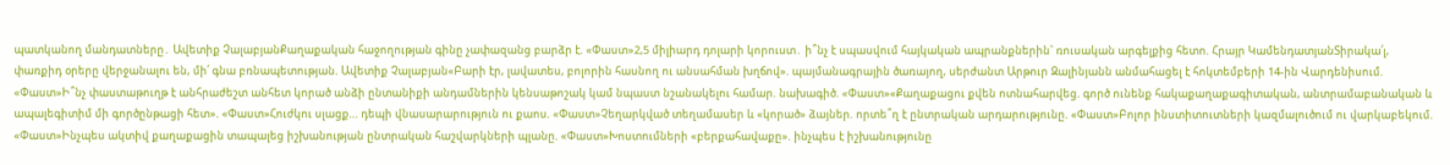պատկանող մանդատները․ Ավետիք ՉալաբյանՔաղաքական հաջողության գինը չափազանց բարձր է. «Փաստ»2,5 միլիարդ դոլարի կորուստ․ ի՞նչ է սպասվում հայկական ապրանքներին` ռուսական արգելքից հետո. Հրայր ԿամենդատյանՏիրակա՛լ, փառքիդ օրերը վերջանալու են, մի՛ գնա բռնապետության. Ավետիք Չալաբյան«Բարի էր, լավատես, բոլորին հասնող ու անսահման խղճով». պայմանագրային ծառայող, սերժանտ Արթուր Զալինյանն անմահացել է հոկտեմբերի 14-ին Վարդենիսում. «Փաստ»Ի՞նչ փաստաթուղթ է անհրաժեշտ անհետ կորած անձի ընտանիքի անդամներին կենսաթոշակ կամ նպաստ նշանակելու համար. նախագիծ. «Փաստ»«Քաղաքացու քվեն ոտնահարվեց. գործ ունենք հակաքաղաքագիտական, անտրամաբանական և ապալեգիտիմ մի գործընթացի հետ». «Փաստ»Հուժկու սլացք... դեպի վնասարարություն ու քաոս. «Փաստ»Չեղարկված տեղամասեր և «կորած» ձայներ. որտե՞ղ է ընտրական արդարությունը. «Փաստ»Բոլոր ինստիտուտների կազմալուծում ու վարկաբեկում. «Փաստ»Ինչպես ակտիվ քաղաքացին տապալեց իշխանության ընտրական հաշվարկների պլանը. «Փաստ»Խոստումների «բերքահավաքը». ինչպես է իշխանությունը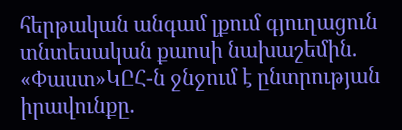հերթական անգամ լքում գյուղացուն տնտեսական քաոսի նախաշեմին. «Փաստ»ԿԸՀ-ն ջնջում է ընտրության իրավունքը.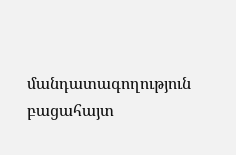մանդատագողություն բացահայտ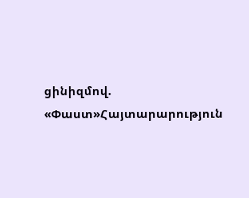ցինիզմով. «Փաստ»Հայտարարություն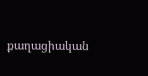քաղացիական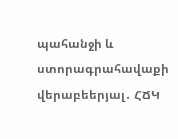պահանջի և ստորագրահավաքի վերաբեերյալ․ ՀՃԿ